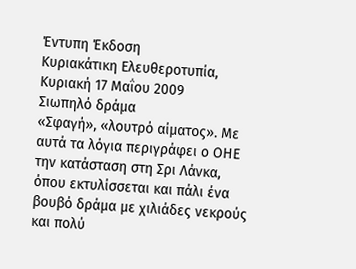Έντυπη Έκδοση
Κυριακάτικη Ελευθεροτυπία, Κυριακή 17 Μαΐου 2009
Σιωπηλό δράμα
«Σφαγή», «λουτρό αίματος». Με αυτά τα λόγια περιγράφει ο ΟΗΕ την κατάσταση στη Σρι Λάνκα, όπου εκτυλίσσεται και πάλι ένα βουβό δράμα με χιλιάδες νεκρούς και πολύ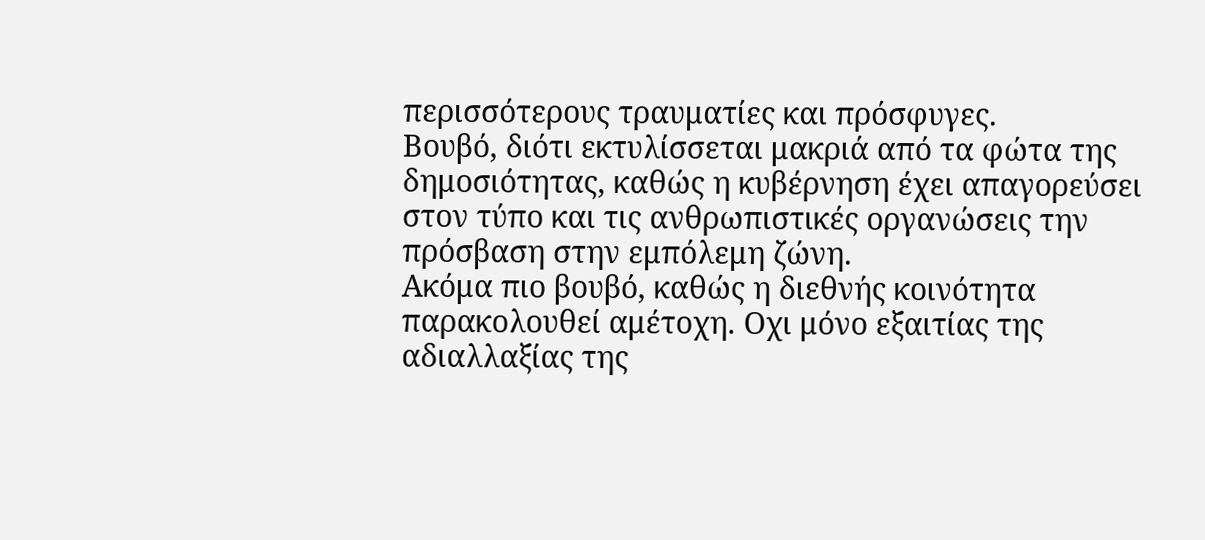περισσότερους τραυματίες και πρόσφυγες.
Βουβό, διότι εκτυλίσσεται μακριά από τα φώτα της δημοσιότητας, καθώς η κυβέρνηση έχει απαγορεύσει στον τύπο και τις ανθρωπιστικές οργανώσεις την πρόσβαση στην εμπόλεμη ζώνη.
Ακόμα πιο βουβό, καθώς η διεθνής κοινότητα παρακολουθεί αμέτοχη. Οχι μόνο εξαιτίας της αδιαλλαξίας της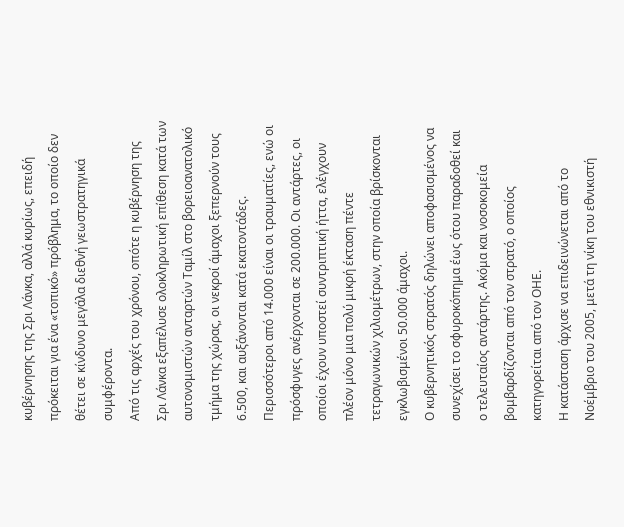κυβέρνησης της Σρι Λάνκα, αλλά κυρίως, επειδή πρόκειται για ένα «τοπικό» πρόβλημα, το οποίο δεν θέτει σε κίνδυνο μεγάλα διεθνή γεωστρατηγικά συμφέροντα.
Από τις αρχές του χρόνου, οπότε η κυβέρνηση της Σρι Λάνκα εξαπέλυσε ολοκληρωτική επίθεση κατά των αυτονομιστών ανταρτών Ταμίλ στο βορειοανατολικό τμήμα της χώρας, οι νεκροί άμαχοι ξεπερνούν τους 6.500, και αυξάνονται κατά εκατοντάδες.
Περισσότεροι από 14.000 είναι οι τραυματίες, ενώ οι πρόσφυγες ανέρχονται σε 200.000. Οι αντάρτες, οι οποίοι έχουν υποστεί συντριπτική ήττα, ελέγχουν πλέον μόνο μια πολύ μικρή έκταση πέντε τετραγωνικών χιλιομέτρων, στην οποία βρίσκονται εγκλωβισμένοι 50.000 άμαχοι.
Ο κυβερνητικός στρατός δηλώνει αποφασισμένος να συνεχίσει το σφυροκόπημα έως ότου παραδοθεί και ο τελευταίος αντάρτης. Ακόμα και νοσοκομεία βομβαρδίζονται από τον στρατό, ο οποίος κατηγορείται από τον ΟΗΕ.
Η κατάσταση άρχισε να επιδεινώνεται από το Νοέμβριο του 2005, μετά τη νίκη του εθνικιστή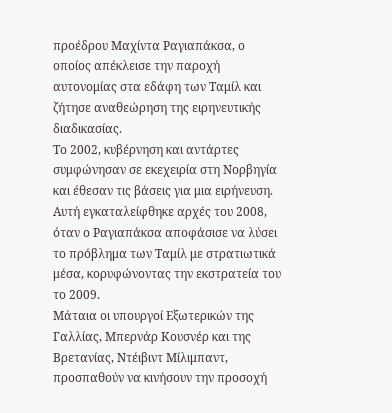προέδρου Μαχίντα Ραγιαπάκσα, ο οποίος απέκλεισε την παροχή αυτονομίας στα εδάφη των Ταμίλ και ζήτησε αναθεώρηση της ειρηνευτικής διαδικασίας.
Το 2002, κυβέρνηση και αντάρτες συμφώνησαν σε εκεχειρία στη Νορβηγία και έθεσαν τις βάσεις για μια ειρήνευση. Αυτή εγκαταλείφθηκε αρχές του 2008, όταν ο Ραγιαπάκσα αποφάσισε να λύσει το πρόβλημα των Ταμίλ με στρατιωτικά μέσα, κορυφώνοντας την εκστρατεία του το 2009.
Μάταια οι υπουργοί Εξωτερικών της Γαλλίας, Μπερνάρ Κουσνέρ και της Βρετανίας, Ντέιβιντ Μίλιμπαντ, προσπαθούν να κινήσουν την προσοχή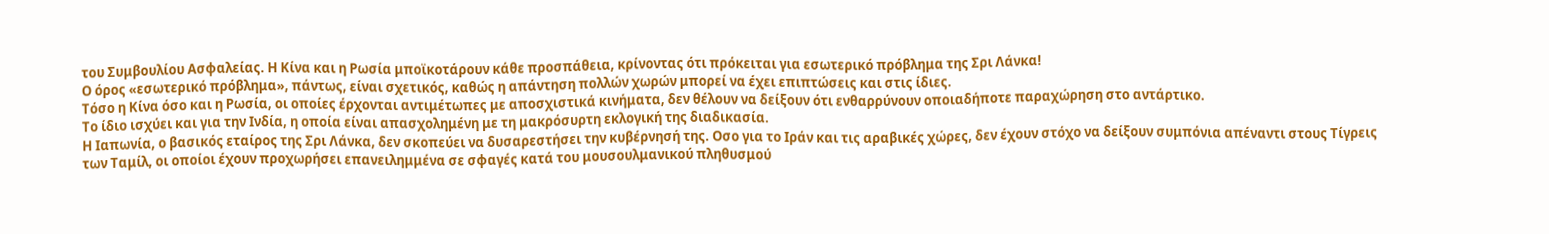του Συμβουλίου Ασφαλείας. Η Κίνα και η Ρωσία μποϊκοτάρουν κάθε προσπάθεια, κρίνοντας ότι πρόκειται για εσωτερικό πρόβλημα της Σρι Λάνκα!
Ο όρος «εσωτερικό πρόβλημα», πάντως, είναι σχετικός, καθώς η απάντηση πολλών χωρών μπορεί να έχει επιπτώσεις και στις ίδιες.
Τόσο η Κίνα όσο και η Ρωσία, οι οποίες έρχονται αντιμέτωπες με αποσχιστικά κινήματα, δεν θέλουν να δείξουν ότι ενθαρρύνουν οποιαδήποτε παραχώρηση στο αντάρτικο.
Το ίδιο ισχύει και για την Ινδία, η οποία είναι απασχολημένη με τη μακρόσυρτη εκλογική της διαδικασία.
Η Ιαπωνία, ο βασικός εταίρος της Σρι Λάνκα, δεν σκοπεύει να δυσαρεστήσει την κυβέρνησή της. Οσο για το Ιράν και τις αραβικές χώρες, δεν έχουν στόχο να δείξουν συμπόνια απέναντι στους Τίγρεις των Ταμίλ, οι οποίοι έχουν προχωρήσει επανειλημμένα σε σφαγές κατά του μουσουλμανικού πληθυσμού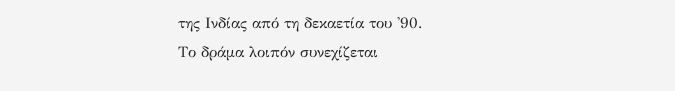της Ινδίας από τη δεκαετία του '90.
Το δράμα λοιπόν συνεχίζεται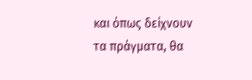και όπως δείχνουν τα πράγματα, θα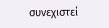συνεχιστεί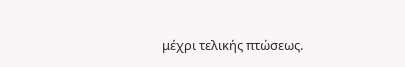μέχρι τελικής πτώσεως.